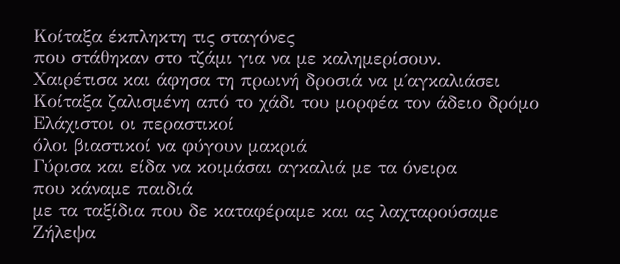Κοίταξα έκπληκτη τις σταγόνες
που στάθηκαν στο τζάμι για να με καλημερίσουν.
Χαιρέτισα και άφησα τη πρωινή δροσιά να μ΄αγκαλιάσει
Κοίταξα ζαλισμένη από το χάδι του μορφέα τον άδειο δρόμο
Ελάχιστοι οι περαστικοί
όλοι βιαστικοί να φύγουν μακριά
Γύρισα και είδα να κοιμάσαι αγκαλιά με τα όνειρα
που κάναμε παιδιά
με τα ταξίδια που δε καταφέραμε και ας λαχταρούσαμε
Ζήλεψα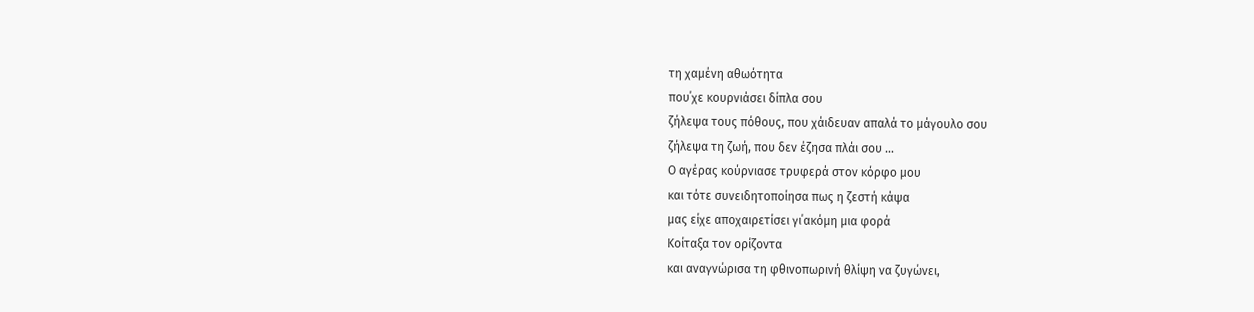τη χαμένη αθωότητα
που΄χε κουρνιάσει δίπλα σου
ζήλεψα τους πόθους, που χάιδευαν απαλά το μάγουλο σου
ζήλεψα τη ζωή, που δεν έζησα πλάι σου …
Ο αγέρας κούρνιασε τρυφερά στον κόρφο μου
και τότε συνειδητοποίησα πως η ζεστή κάψα
μας είχε αποχαιρετίσει γι΄ακόμη μια φορά
Κοίταξα τον ορίζοντα
και αναγνώρισα τη φθινοπωρινή θλίψη να ζυγώνει,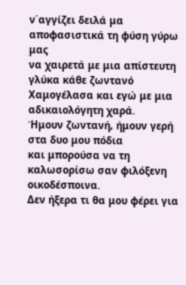ν΄αγγίζει δειλά μα αποφασιστικά τη φύση γύρω μας
να χαιρετά με μια απίστευτη γλύκα κάθε ζωντανό
Χαμογέλασα και εγώ με μια αδικαιολόγητη χαρά.
Ήμουν ζωντανή, ήμουν γερή στα δυο μου πόδια
και μπορούσα να τη καλωσορίσω σαν φιλόξενη οικοδέσποινα.
Δεν ήξερα τι θα μου φέρει για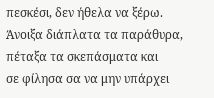πεσκέσι, δεν ήθελα να ξέρω.
Άνοιξα διάπλατα τα παράθυρα, πέταξα τα σκεπάσματα και
σε φίλησα σα να μην υπάρχει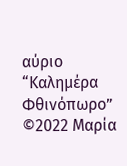αύριο
“Καλημέρα Φθινόπωρο”
©2022 Μαρία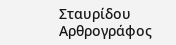Σταυρίδου
Αρθρογράφος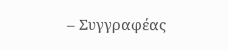– Συγγραφέας